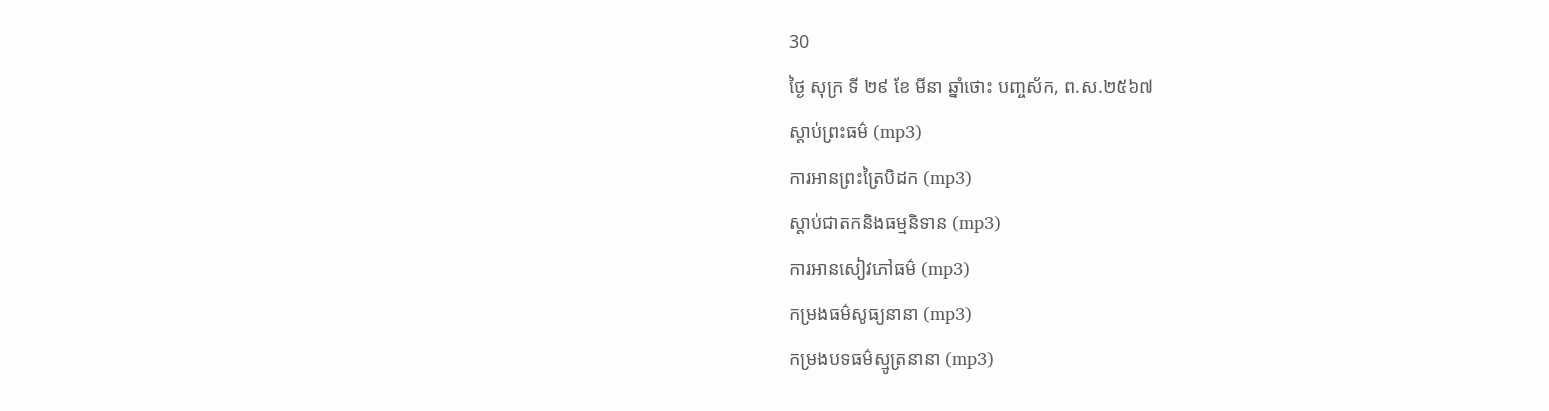30
ថ្ងៃ សុក្រ ទី ២៩ ខែ មីនា ឆ្នាំថោះ បញ្ចស័ក, ព.ស.២៥៦៧
ស្តាប់ព្រះធម៌ (mp3)
ការអានព្រះត្រៃបិដក (mp3)
ស្តាប់ជាតកនិងធម្មនិទាន (mp3)
ការអានសៀវភៅធម៌ (mp3)
កម្រងធម៌សូធ្យនានា (mp3)
កម្រងបទធម៌ស្មូត្រនានា (mp3)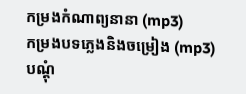កម្រងកំណាព្យនានា (mp3)
កម្រងបទភ្លេងនិងចម្រៀង (mp3)
បណ្តុំ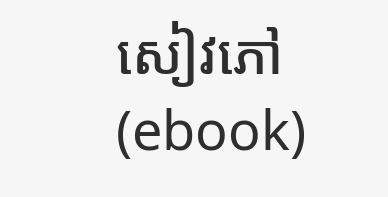សៀវភៅ (ebook)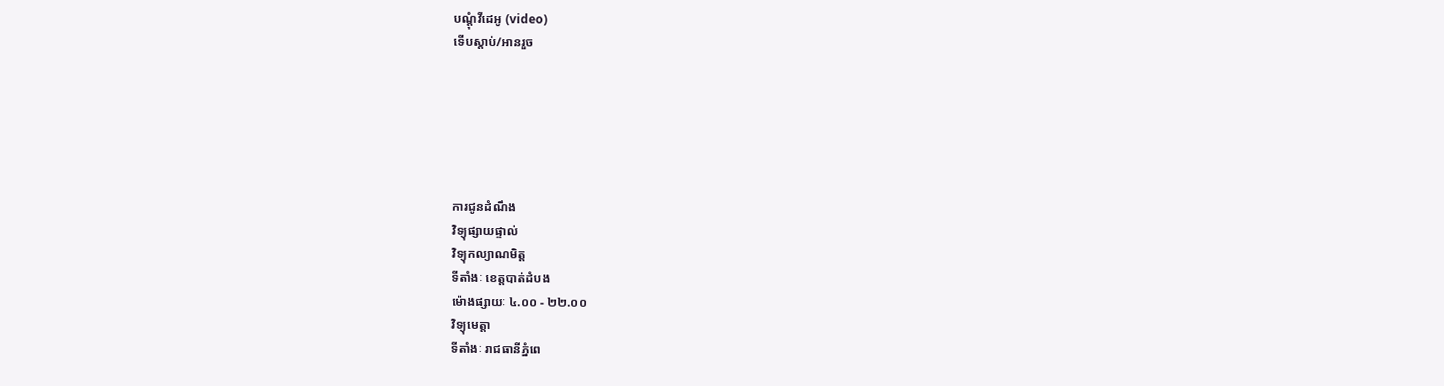បណ្តុំវីដេអូ (video)
ទើបស្តាប់/អានរួច






ការជូនដំណឹង
វិទ្យុផ្សាយផ្ទាល់
វិទ្យុកល្យាណមិត្ត
ទីតាំងៈ ខេត្តបាត់ដំបង
ម៉ោងផ្សាយៈ ៤.០០ - ២២.០០
វិទ្យុមេត្តា
ទីតាំងៈ រាជធានីភ្នំពេ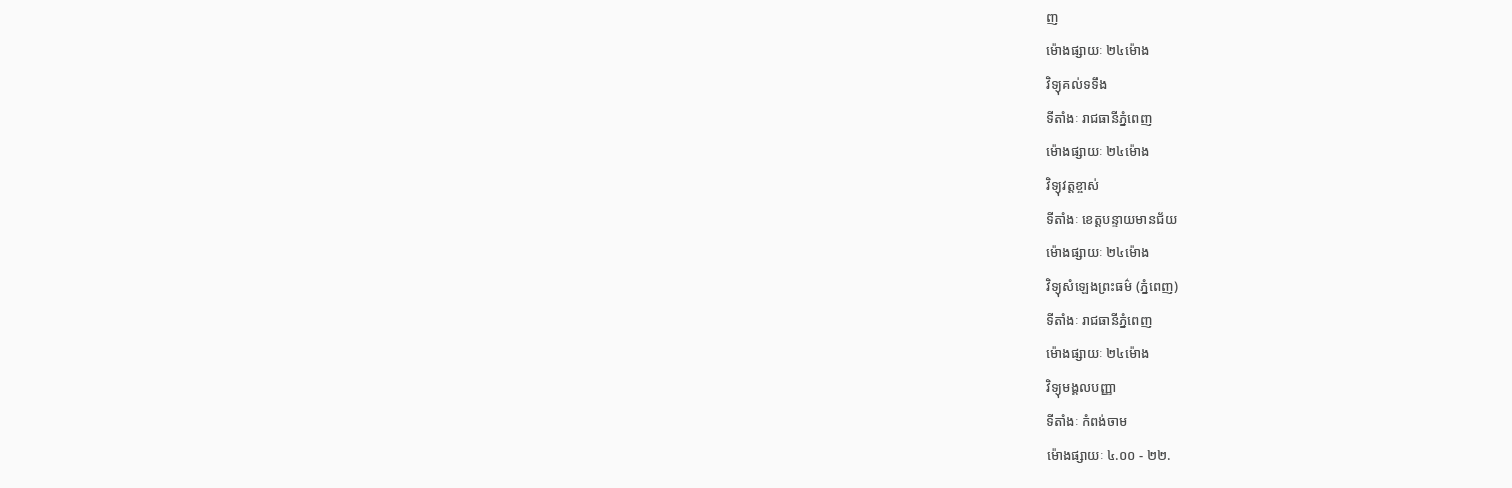ញ
ម៉ោងផ្សាយៈ ២៤ម៉ោង
វិទ្យុគល់ទទឹង
ទីតាំងៈ រាជធានីភ្នំពេញ
ម៉ោងផ្សាយៈ ២៤ម៉ោង
វិទ្យុវត្តខ្ចាស់
ទីតាំងៈ ខេត្តបន្ទាយមានជ័យ
ម៉ោងផ្សាយៈ ២៤ម៉ោង
វិទ្យុសំឡេងព្រះធម៌ (ភ្នំពេញ)
ទីតាំងៈ រាជធានីភ្នំពេញ
ម៉ោងផ្សាយៈ ២៤ម៉ោង
វិទ្យុមង្គលបញ្ញា
ទីតាំងៈ កំពង់ចាម
ម៉ោងផ្សាយៈ ៤.០០ - ២២.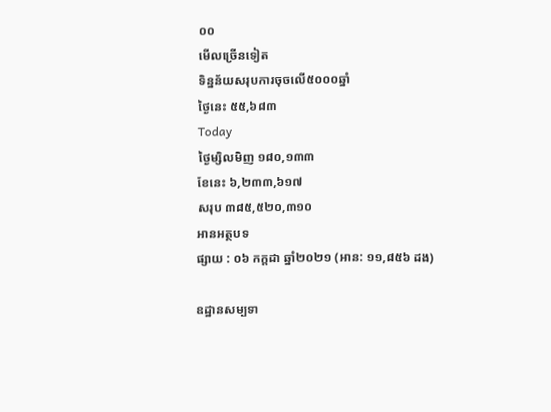០០
មើលច្រើនទៀត
ទិន្នន័យសរុបការចុចលើ៥០០០ឆ្នាំ
ថ្ងៃនេះ ៥៥,៦៨៣
Today
ថ្ងៃម្សិលមិញ ១៨០,១៣៣
ខែនេះ ៦,២៣៣,៦១៧
សរុប ៣៨៥,៥២០,៣១០
អានអត្ថបទ
ផ្សាយ : ០៦ កក្តដា ឆ្នាំ២០២១ (អាន: ១១,៨៥៦ ដង)

ឧដ្ឋានសម្បទា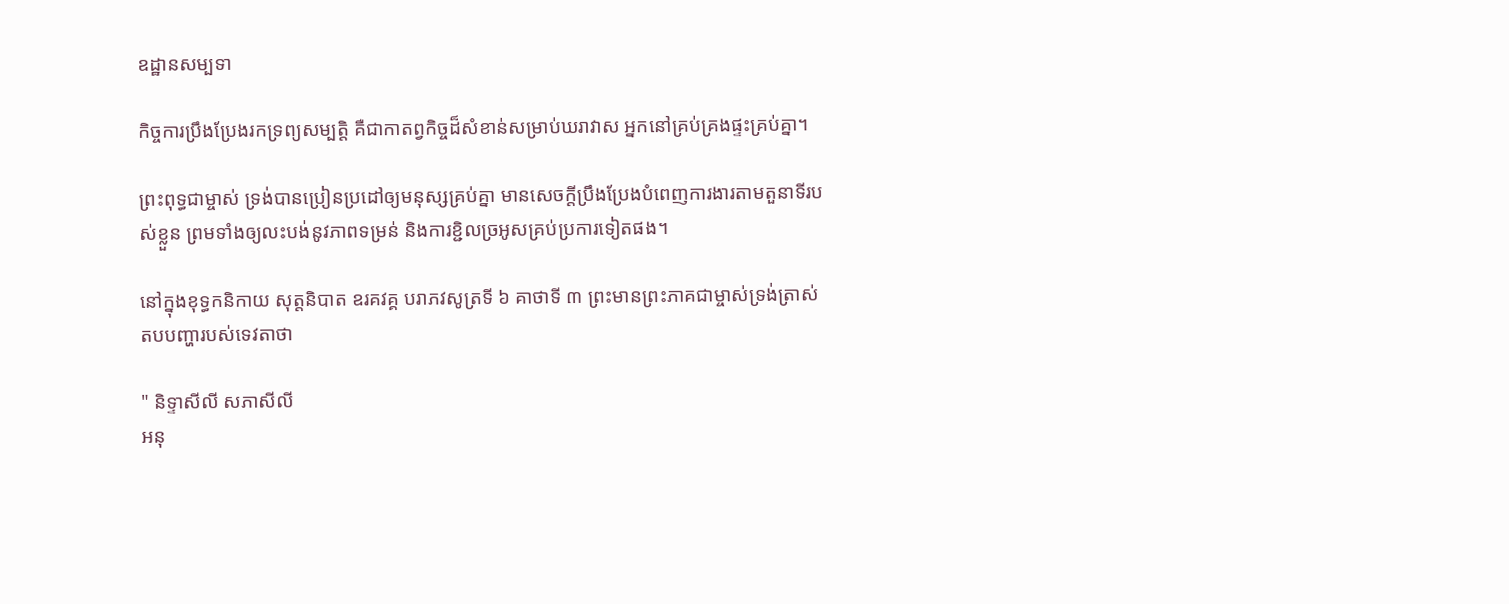ឧដ្ឋានសម្បទា

កិច្ចការប្រឹងប្រែងរកទ្រព្យសម្បត្តិ គឺជាកាតព្វកិច្ចដ៏សំខាន់សម្រាប់ឃរាវាស អ្នកនៅគ្រប់គ្រងផ្ទះគ្រប់គ្នា។

ព្រះពុទ្ធជាម្ចាស់ ទ្រង់បានប្រៀនប្រដៅឲ្យមនុស្សគ្រប់គ្នា មានសេចក្ដីប្រឹងប្រែងបំពេញការងារតាមតួនាទីរបស់ខ្លួន ព្រមទាំងឲ្យលះបង់នូវភាពទម្រន់ និងការខ្ជិលច្រអូសគ្រប់ប្រការទៀតផង។

នៅក្នុងខុទ្ធកនិកាយ សុត្តនិបាត ឧរគវគ្គ បរាភវសូត្រទី ៦ គាថាទី ៣ ព្រះមានព្រះភាគជាម្ចាស់ទ្រង់ត្រាស់តបបញ្ហារបស់ទេវតាថា

" និទ្ទាសីលី សភាសីលី
អនុ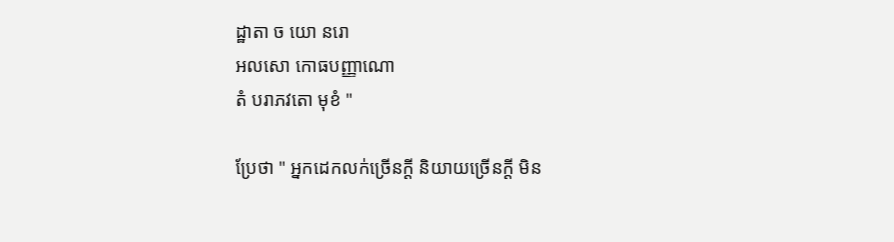ដ្ឋាតា ច យោ នរោ
អលសោ កោធបញ្ញាណោ
តំ បរាភវតោ មុខំ "

ប្រែថា " អ្នកដេកលក់ច្រើនក្ដី និយាយច្រើនក្ដី មិន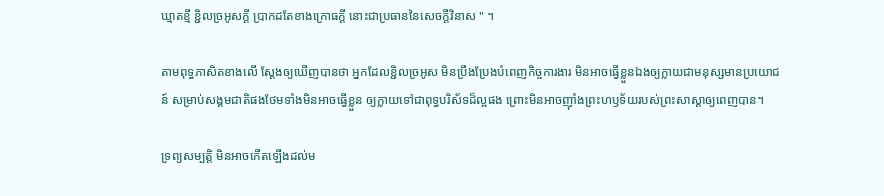ឃ្មាតខ្មី ខ្ជិលច្រអូសក្ដី ប្រាកដតែខាងក្រោធក្ដី នោះជាប្រធាននៃសេចក្ដីវិនាស " ។

តាមពុទ្ធភាសិតខាងលើ ស្ដែងឲ្យឃើញបានថា អ្នកដែលខ្ជិលច្រអូស មិនប្រឹងប្រែងបំពេញកិច្ចការងារ មិនអាចធ្វើខ្លួនឯងឲ្យក្លាយជាមនុស្សមានប្រយោជន៍ សម្រាប់សង្គមជាតិផងថែមទាំងមិនអាចធ្វើខ្លួន ឲ្យក្លាយទៅជាពុទ្ធបរិស័ទដ៏ល្អផង ព្រោះមិនអាចញ៉ាំងព្រះហឫទ័យរបស់ព្រះសាស្ដាឲ្យពេញបាន។

ទ្រព្យសម្បត្តិ មិនអាចកើតឡើងដល់ម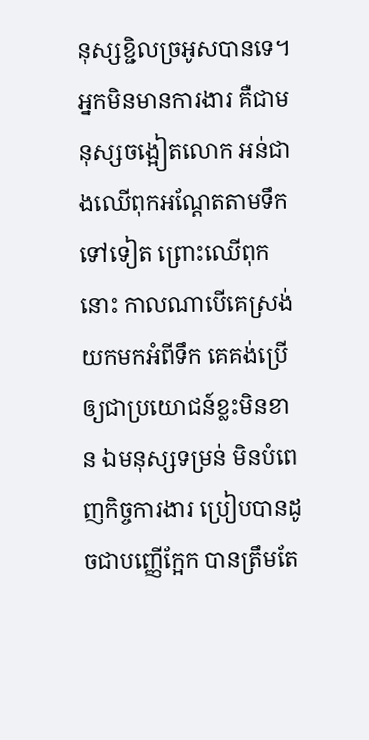នុស្សខ្ជិលច្រអូសបានទេ។ អ្នកមិនមានការងារ គឺជាមនុស្សចង្អៀតលោក អន់ជាងឈើពុកអណ្ដែតតាមទឹកទៅទៀត ព្រោះឈើពុកនោះ កាលណាបើគេស្រង់យកមកអំពីទឹក គេគង់ប្រើឲ្យជាប្រយោជន៍ខ្លះមិនខាន ឯមនុស្សទម្រន់ មិនបំពេញកិច្ចការងារ ប្រៀបបានដូចជាបញ្ញើក្អែក បានត្រឹមតែ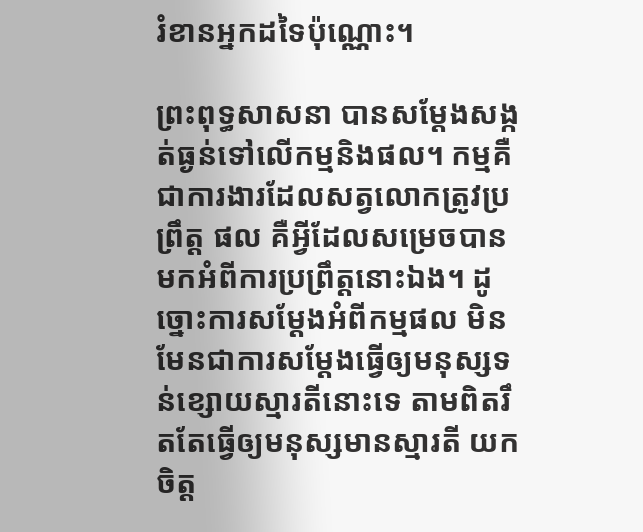រំខានអ្នកដទៃប៉ុណ្ណោះ។

ព្រះពុទ្ធសាសនា បានសម្ដែងសង្កត់ធ្ងន់ទៅលើកម្មនិងផល។ កម្មគឺជាការងារដែលសត្វលោកត្រូវប្រព្រឹត្ត ផល គឺអ្វីដែលសម្រេចបានមកអំពីការប្រព្រឹត្តនោះឯង។ ដូច្នោះការសម្ដែងអំពីកម្មផល មិនមែនជាការសម្ដែងធ្វើឲ្យមនុស្សទន់ខ្សោយស្មារតីនោះទេ តាមពិតរឹតតែធ្វើឲ្យមនុស្សមានស្មារតី យកចិត្ត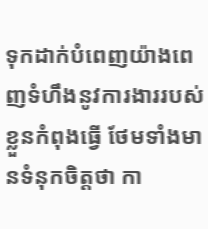ទុកដាក់បំពេញយ៉ាងពេញទំហឹងនូវការងាររបស់ខ្លួនកំពុងធ្វើ ថែមទាំងមានទំនុកចិត្តថា កា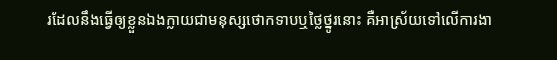រដែលនឹងធ្វើឲ្យខ្លួនឯងក្លាយជាមនុស្សថោកទាបឬថ្លៃថ្នូរនោះ គឺអាស្រ័យទៅលើការងា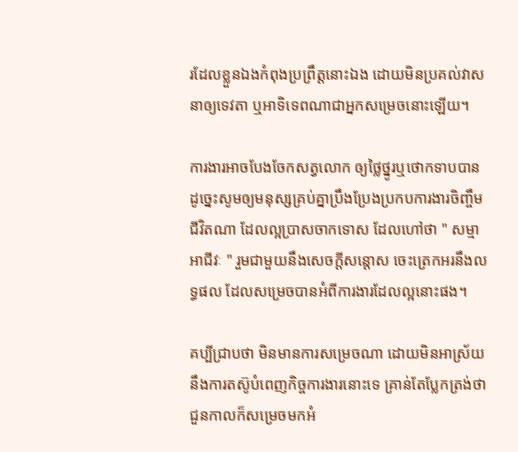រដែលខ្លួនឯងកំពុងប្រព្រឹត្តនោះឯង ដោយមិនប្រគល់វាសនាឲ្យទេវតា ឬអាទិទេពណាជាអ្នកសម្រេចនោះឡើយ។

ការងារអាចបែងចែកសត្វលោក ឲ្យថ្លៃថ្នូរឬថោកទាបបាន ដូច្នេះសូមឲ្យមនុស្សគ្រប់គ្នាប្រឹងប្រែងប្រកបការងារចិញ្ចឹមជីវិតណា ដែលល្អប្រាសចាកទោស ដែលហៅថា " សម្មាអាជីវៈ " រួមជាមួយនឹងសេចក្ដីសន្ដោស ចេះត្រេកអរនឹងលទ្ធផល ដែលសម្រេចបានអំពីការងារដែលល្អនោះផង។

គប្បីជ្រាបថា មិនមានការសម្រេចណា ដោយមិនអាស្រ័យ នឹងការតស៊ូបំពេញកិច្ចការងារនោះទេ គ្រាន់តែប្លែកត្រង់ថា ជួនកាលក៏សម្រេចមកអំ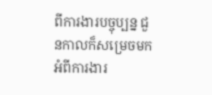ពីការងារបច្ចុប្បន្ន ជួនកាលក៏សម្រេចមកអំពីការងារ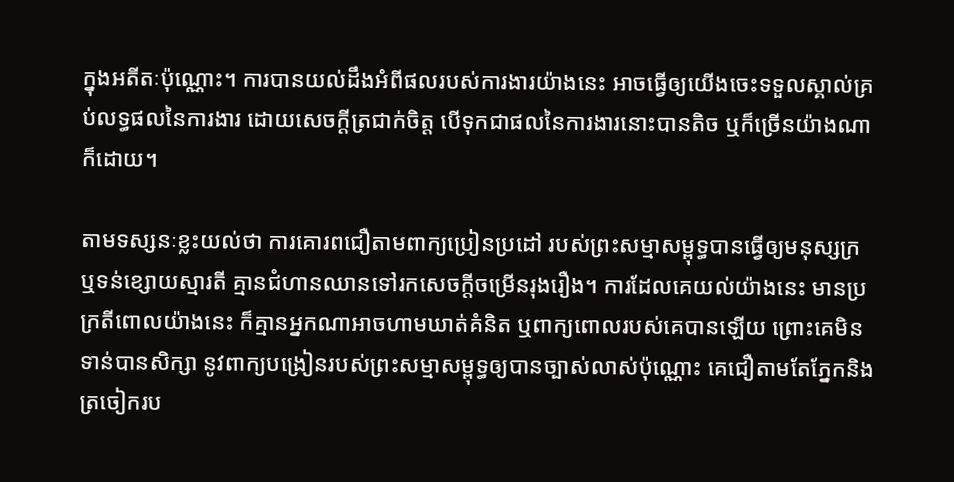ក្នុងអតីតៈប៉ុណ្ណោះ។ ការបានយល់ដឹងអំពីផលរបស់ការងារយ៉ាងនេះ អាចធ្វើឲ្យយើងចេះទទួលស្គាល់គ្រប់លទ្ធផលនៃការងារ ដោយសេចក្ដីត្រជាក់ចិត្ត បើទុកជាផលនៃការងារនោះបានតិច ឬក៏ច្រើនយ៉ាងណាក៏ដោយ។

តាមទស្សនៈខ្លះយល់ថា ការគោរពជឿតាមពាក្យប្រៀនប្រដៅ របស់ព្រះសម្មាសម្ពុទ្ធបានធ្វើឲ្យមនុស្សក្រ ឬទន់ខ្សោយស្មារតី គ្មានជំហានឈានទៅរកសេចក្ដីចម្រើនរុងរឿង។ ការដែលគេយល់យ៉ាងនេះ មានប្រក្រតីពោលយ៉ាងនេះ ក៏គ្មានអ្នកណាអាចហាមឃាត់គំនិត ឬពាក្យពោលរបស់គេបានឡើយ ព្រោះគេមិនទាន់បានសិក្សា នូវពាក្យបង្រៀនរបស់ព្រះសម្មាសម្ពុទ្ធឲ្យបានច្បាស់លាស់ប៉ុណ្ណោះ គេជឿតាមតែភ្នែកនិងត្រចៀករប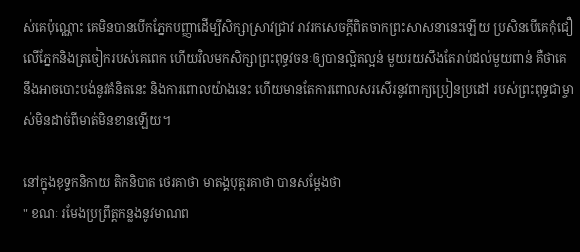ស់គេប៉ុណ្ណោះ គេមិនបានបើកភ្នែកបញ្ញាដើម្បីសិក្សាស្រាវជ្រាវ រាវរកសេចក្ដីពិតចាកព្រះសាសនានេះឡើយ ប្រសិនបើគេកុំជឿលើភ្នែកនិងត្រចៀករបស់គេពេក ហើយវិលមកសិក្សាព្រះពុទ្ធវចនៈឲ្យបានល្អិតល្អន់ មួយរយសឹងតែរាប់ដល់មួយពាន់ គឺថាគេនឹងអាចបោះបង់នូវគំនិតនេះ និងការពោលយ៉ាងនេះ ហើយមានតែការពោលសរសើរនូវពាក្យប្រៀនប្រដៅ របស់ព្រះពុទ្ធជាម្ចាស់មិនដាច់ពីមាត់មិនខានឡើយ។

នៅក្នុងខុទ្ទកនិកាយ តិកនិបាត ថេរគាថា មាតង្គបុត្តរគាថា បានសម្ដែងថា
" ខណៈ រមែងប្រព្រឹត្តកន្លងនូវមាណព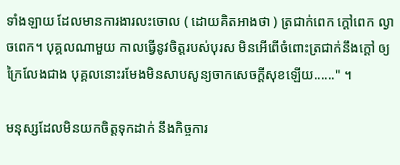ទាំងឡាយ ដែលមានការងារលះចោល ( ដោយគិតអាងថា ) ត្រជាក់ពេក ក្ដៅពេក ល្ងាចពេក។ បុគ្គលណាមួយ កាលធ្វើនូវចិត្តរបស់បុរស មិនអើពើចំពោះត្រជាក់នឹងក្ដៅ ឲ្យក្រៃលែងជាង បុគ្គលនោះរមែងមិនសាបសូន្យចាកសេចក្ដីសុខឡើយ......" ។

មនុស្សដែលមិនយកចិត្តទុកដាក់ នឹងកិច្ចការ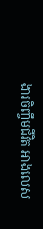ងារចិញ្ចឹមជីវិត អាងលេស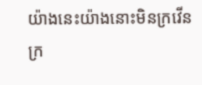យ៉ាងនេះយ៉ាងនោះមិនក្រវើនក្រ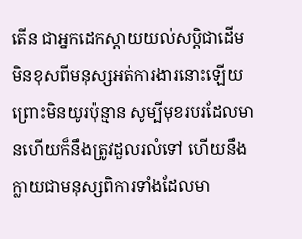តើន ជាអ្នកដេកស្ដាយយល់សប្តិជាដើម មិនខុសពីមនុស្សអត់ការងារនោះឡើយព្រោះមិនយូរប៉ុន្មាន សូម្បីមុខរបរដែលមានហើយក៏នឹងត្រូវដួលរលំទៅ ហើយនឹងក្លាយជាមនុស្សពិការទាំងដែលមា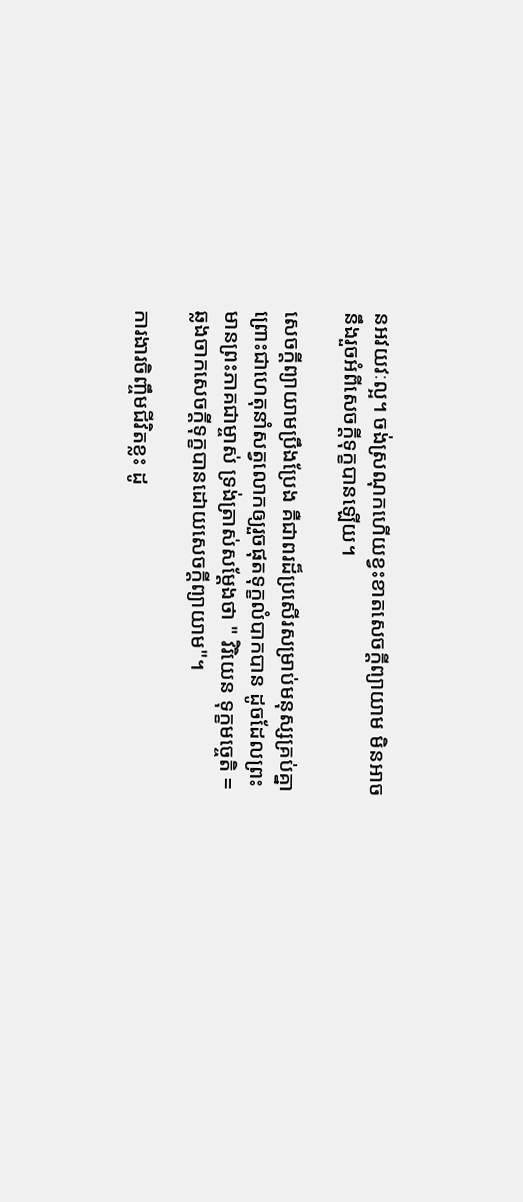នអវយវៈល្អ។ ចង់ស្រណុកហើយខ្វះខាតសេចក្ដីព្យាយាម មិនអាចនឹងរួចអំពីសេចក្ដីទុក្ខបានឡើយ។

សេចក្ដីព្យាយាមប្រឹងប្រែង គឺជាពរដ៏ប្រសើរសម្រាប់មនុស្សគ្រប់គ្នា ព្រោះជាហេតុនាំសត្វលោកឲ្យរួចផុតទុក្ខលំបាកបាន ដូចដែលព្រះមានព្រះភាគជាម្ចាស់ ទ្រង់ត្រាស់សម្ដែងថា " វិរិយេន ទុក្ខមច្ចេតិ = ឆ្លងចាកសេចក្ដីទុក្ខបានដោយសេចក្ដីព្យាយាម"។

ការងារចិញ្ចឹមជីវិតខ្លះ ដូ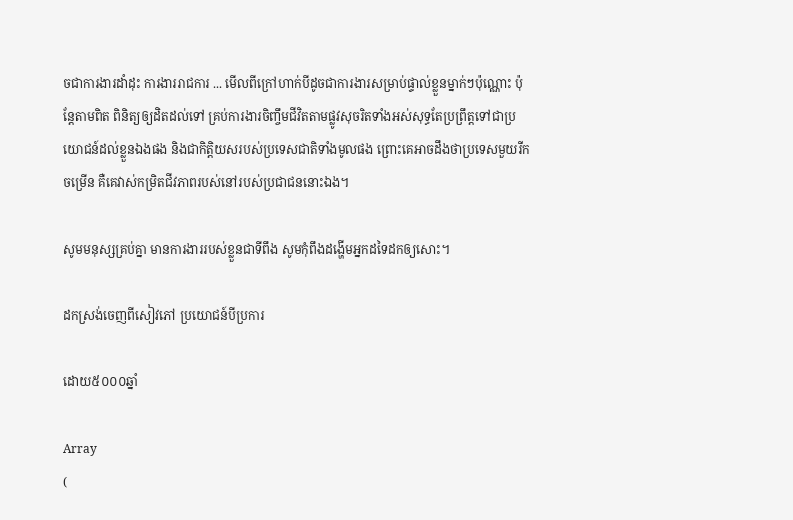ចជាការងារដាំដុះ ការងាររាជការ ... មើលពីក្រៅហាក់បីដូចជាការងារសម្រាប់ផ្ទាល់ខ្លួនម្នាក់ៗប៉ុណ្ណោះ ប៉ុន្តែតាមពិត ពិនិត្យឲ្យដិតដល់ទៅ គ្រប់ការងារចិញ្ចឹមជីវិតតាមផ្លូវសុចរិតទាំងអស់សុទ្ធតែប្រព្រឹត្តទៅជាប្រយោជន៍ដល់ខ្លួនឯងផង និងជាកិត្តិយសរបស់ប្រទេសជាតិទាំងមូលផង ព្រោះគេអាចដឹងថាប្រទេសមួយរីកចម្រើន គឺគេវាស់កម្រិតជីវភាពរបស់នៅរបស់ប្រជាជននោះឯង។

សូមមនុស្សគ្រប់គ្នា មានការងាររបស់ខ្លួនជាទីពឹង សូមកុំពឹងដង្ហើមអ្នកដទៃដកឲ្យសោះ។

ដកស្រង់ចេញពីសៀវភៅ ប្រយោជន៍បីប្រការ

ដោយ៥០០០ឆ្នាំ

Array
(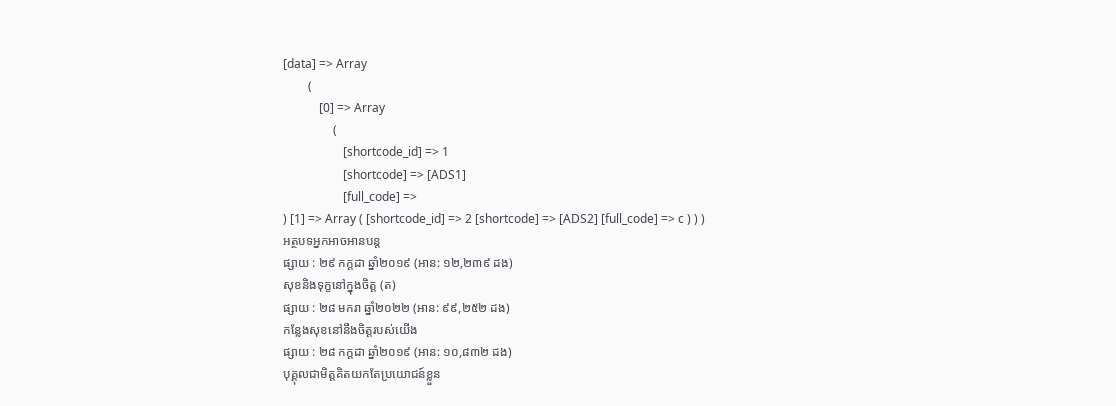[data] => Array
        (
            [0] => Array
                (
                    [shortcode_id] => 1
                    [shortcode] => [ADS1]
                    [full_code] =>
) [1] => Array ( [shortcode_id] => 2 [shortcode] => [ADS2] [full_code] => c ) ) )
អត្ថបទអ្នកអាចអានបន្ត
ផ្សាយ : ២៩ កក្តដា ឆ្នាំ២០១៩ (អាន: ១២,២៣៩ ដង)
សុខនិងទុក្ខនៅក្នុងចិត្ត (ត)
ផ្សាយ : ២៨ មករា ឆ្នាំ២០២២ (អាន: ៩៩,២៥២ ដង)
កន្លែងសុខនៅនឹងចិត្តរបស់យើង
ផ្សាយ : ២៨ កក្តដា ឆ្នាំ២០១៩ (អាន: ១០,៨៣២ ដង)
បុគ្គុលជាមិត្តគិតយកតែប្រយោជន៍ខ្លួន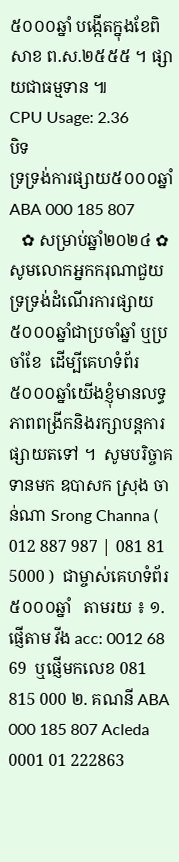៥០០០ឆ្នាំ បង្កើតក្នុងខែពិសាខ ព.ស.២៥៥៥ ។ ផ្សាយជាធម្មទាន ៕
CPU Usage: 2.36
បិទ
ទ្រទ្រង់ការផ្សាយ៥០០០ឆ្នាំ ABA 000 185 807
   ✿ សម្រាប់ឆ្នាំ២០២៤ ✿  សូមលោកអ្នកករុណាជួយទ្រទ្រង់ដំណើរការផ្សាយ៥០០០ឆ្នាំជាប្រចាំឆ្នាំ ឬប្រចាំខែ  ដើម្បីគេហទំព័រ៥០០០ឆ្នាំយើងខ្ញុំមានលទ្ធភាពពង្រីកនិងរក្សាបន្តការផ្សាយតទៅ ។  សូមបរិច្ចាគទានមក ឧបាសក ស្រុង ចាន់ណា Srong Channa ( 012 887 987 | 081 81 5000 )  ជាម្ចាស់គេហទំព័រ៥០០០ឆ្នាំ   តាមរយ ៖ ១. ផ្ញើតាម វីង acc: 0012 68 69  ឬផ្ញើមកលេខ 081 815 000 ២. គណនី ABA 000 185 807 Acleda 0001 01 222863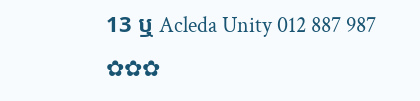13 ឬ Acleda Unity 012 887 987  ✿✿✿